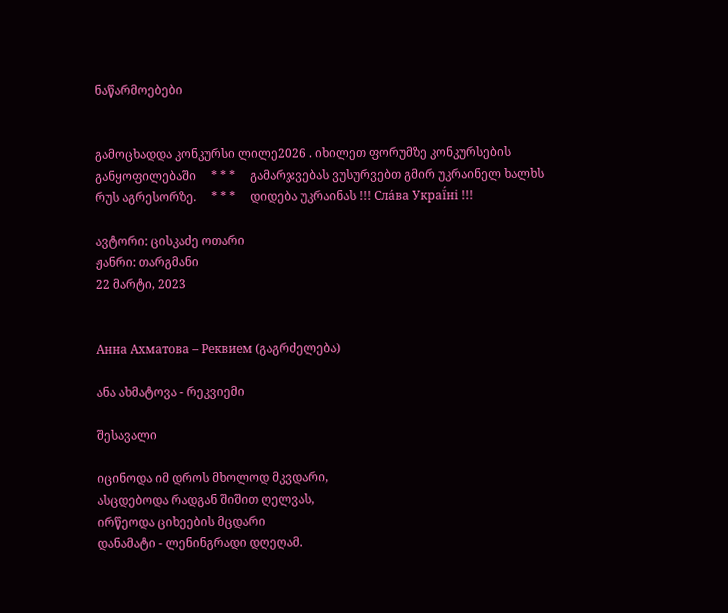ნაწარმოებები


გამოცხადდა კონკურსი ლილე2026 . იხილეთ ფორუმზე კონკურსების განყოფილებაში     * * *     გამარჯვებას ვუსურვებთ გმირ უკრაინელ ხალხს რუს აგრესორზე.     * * *     დიდება უკრაინას !!! Сла́ва Украї́ні !!!

ავტორი: ცისკაძე ოთარი
ჟანრი: თარგმანი
22 მარტი, 2023


Анна Ахматова – Реквием (გაგრძელება)

ანა ახმატოვა - რეკვიემი

შესავალი

იცინოდა იმ დროს მხოლოდ მკვდარი,
ასცდებოდა რადგან შიშით ღელვას,
ირწეოდა ციხეების მცდარი
დანამატი - ლენინგრადი დღეღამ.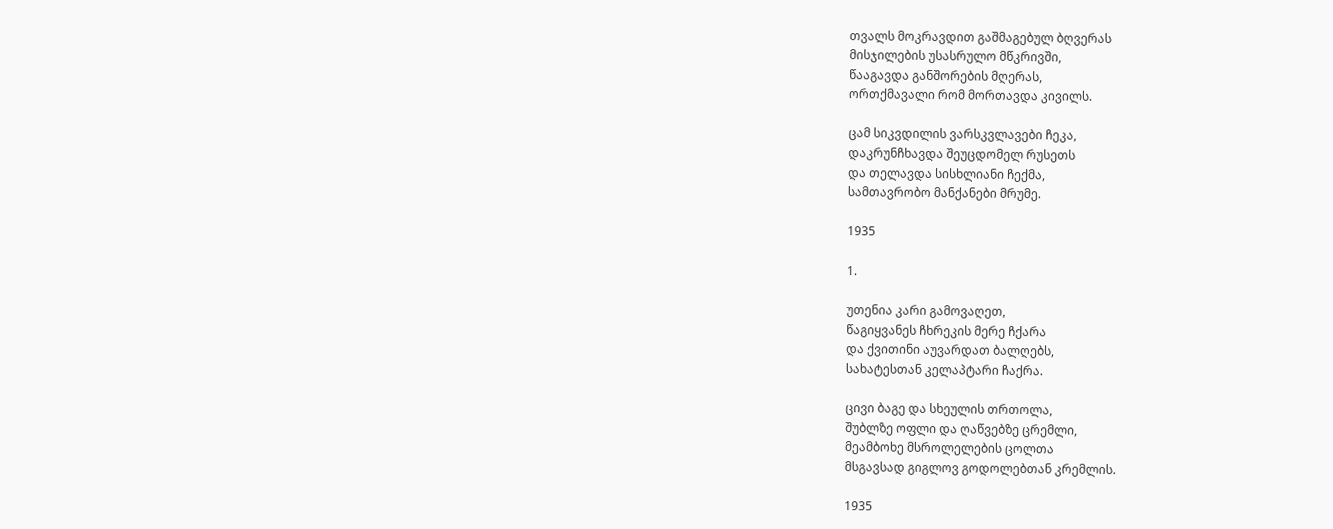თვალს მოკრავდით გაშმაგებულ ბღვერას
მისჯილების უსასრულო მწკრივში,
წააგავდა განშორების მღერას,
ორთქმავალი რომ მორთავდა კივილს.

ცამ სიკვდილის ვარსკვლავები ჩეკა,
დაკრუნჩხავდა შეუცდომელ რუსეთს
და თელავდა სისხლიანი ჩექმა,
სამთავრობო მანქანები მრუმე.

1935

1.

უთენია კარი გამოვაღეთ,
წაგიყვანეს ჩხრეკის მერე ჩქარა
და ქვითინი აუვარდათ ბალღებს,
სახატესთან კელაპტარი ჩაქრა.

ცივი ბაგე და სხეულის თრთოლა,
შუბლზე ოფლი და ღაწვებზე ცრემლი,
მეამბოხე მსროლელების ცოლთა
მსგავსად გიგლოვ გოდოლებთან კრემლის.

1935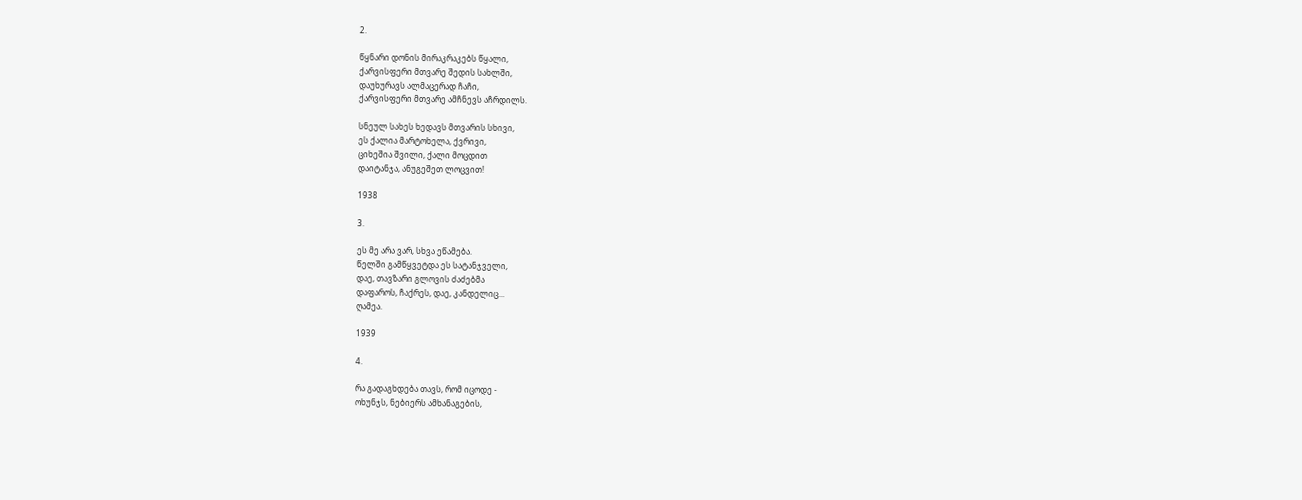2.

წყნარი დონის მირაკრაკებს წყალი,
ქარვისფერი მთვარე შედის სახლში,
დაუხურავს ალმაცერად ჩაჩი,
ქარვისფერი მთვარე ამჩნევს აჩრდილს.

სნეულ სახეს ხედავს მთვარის სხივი,
ეს ქალია მარტოხელა, ქვრივი,
ციხეშია შვილი, ქალი მოცდით
დაიტანჯა, ანუგეშეთ ლოცვით!

1938

3.

ეს მე არა ვარ, სხვა ეწამება.
წელში გამწყვეტდა ეს სატანჯველი,
დაე, თავზარი გლოვის ძაძებმა
დაფაროს, ჩაქრეს, დაე, კანდელიც...
ღამეა.

1939

4.

რა გადაგხდება თავს, რომ იცოდე -
ოხუნჯს, ნებიერს ამხანაგების,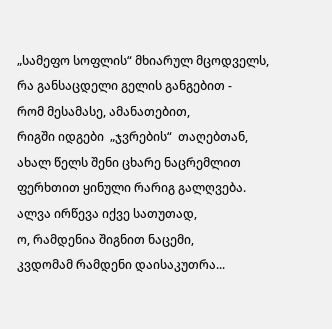„სამეფო სოფლის“ მხიარულ მცოდველს,
რა განსაცდელი გელის განგებით -
რომ მესამასე, ამანათებით,
რიგში იდგები  „ჯვრების“  თაღებთან,
ახალ წელს შენი ცხარე ნაცრემლით
ფერხთით ყინული რარიგ გალღვება.
ალვა ირწევა იქვე სათუთად,
ო, რამდენია შიგნით ნაცემი,
კვდომამ რამდენი დაისაკუთრა...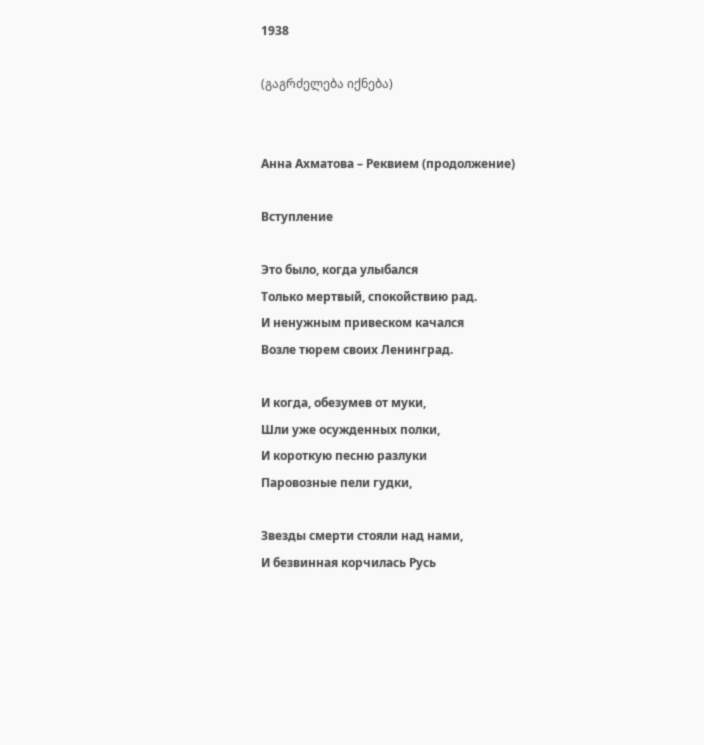1938

(გაგრძელება იქნება)


Анна Ахматова – Реквием (продолжение)

Вступление

Это было, когда улыбался
Только мертвый, спокойствию рад.
И ненужным привеском качался
Возле тюрем своих Ленинград.

И когда, обезумев от муки,
Шли уже осужденных полки,
И короткую песню разлуки
Паровозные пели гудки,

Звезды смерти стояли над нами,
И безвинная корчилась Русь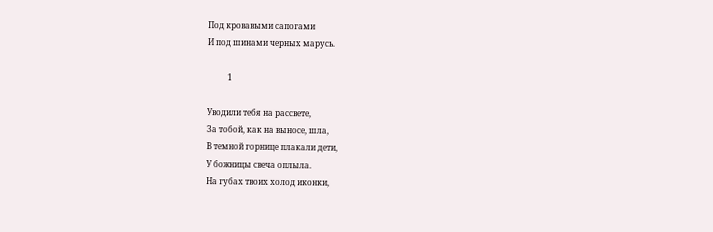Под кровавыми сапогами
И под шинами черных марусь.

          1

Уводили тебя на рассвете,
За тобой, как на выносе, шла,
В темной горнице плакали дети,
У божницы свеча оплыла.
На губах твоих холод иконки,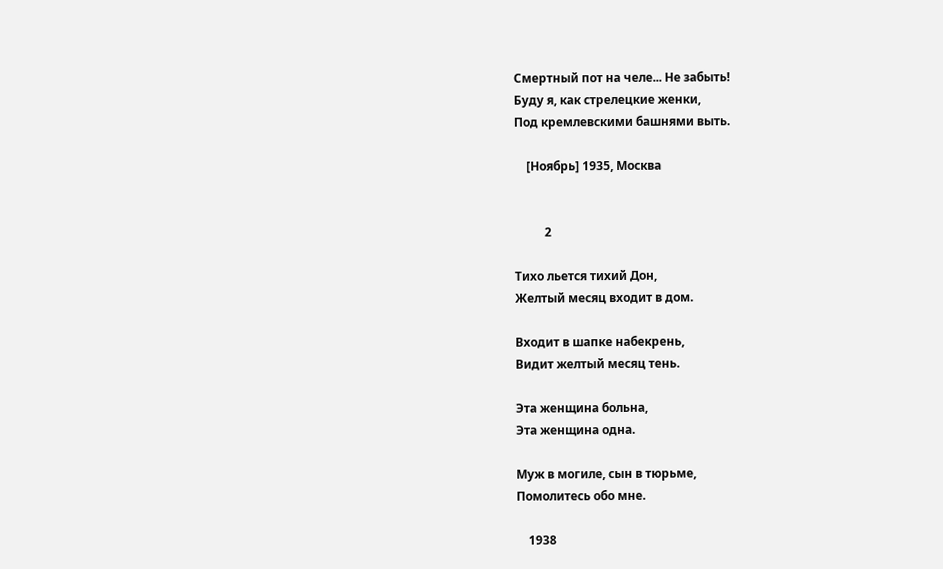Смертный пот на челе... Не забыть!
Буду я, как стрелецкие женки,
Под кремлевскими башнями выть.

    [Ноябрь] 1935, Москва


          2

Тихо льется тихий Дон,
Желтый месяц входит в дом.

Входит в шапке набекрень,
Видит желтый месяц тень.

Эта женщина больна,
Эта женщина одна.

Муж в могиле, сын в тюрьме,
Помолитесь обо мне.

    1938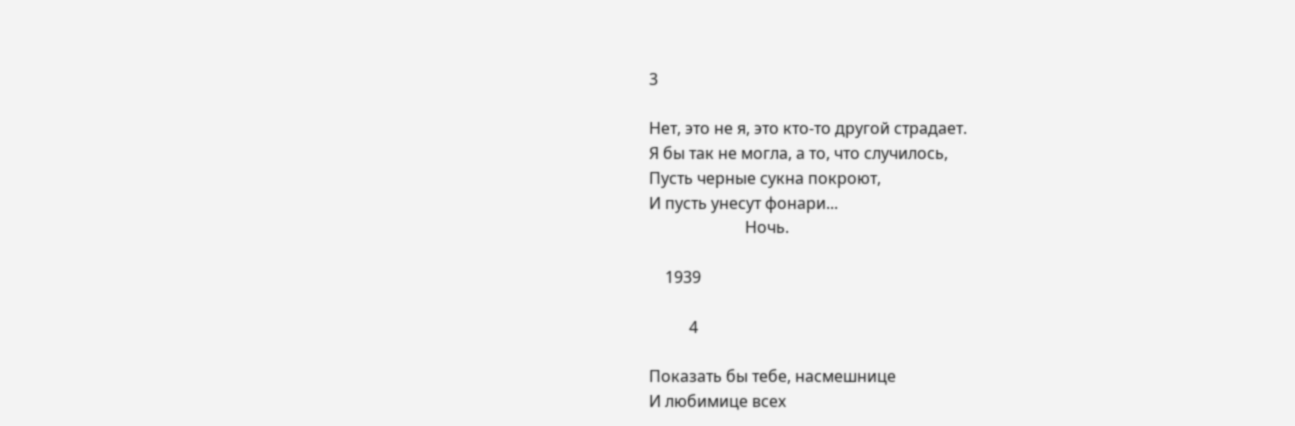3

Нет, это не я, это кто-то другой страдает.
Я бы так не могла, а то, что случилось,
Пусть черные сукна покроют,
И пусть унесут фонари...
                        Ночь.

    1939

          4

Показать бы тебе, насмешнице
И любимице всех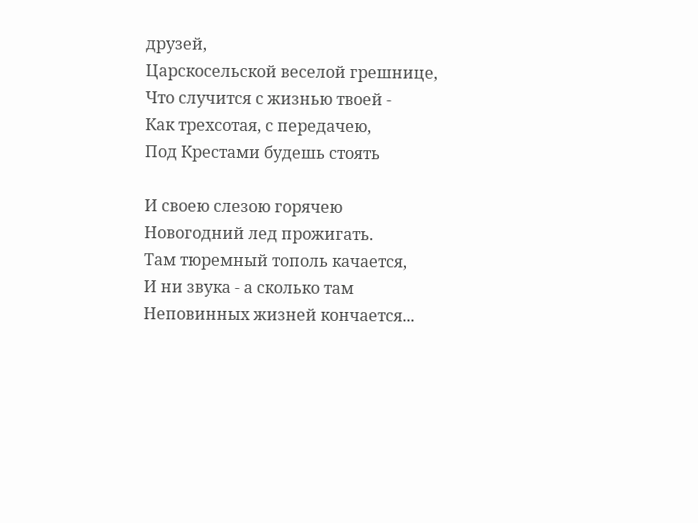друзей,
Царскосельской веселой грешнице,
Что случится с жизнью твоей -
Как трехсотая, с передачею,
Под Крестами будешь стоять

И своею слезою горячею
Новогодний лед прожигать.
Там тюремный тополь качается,
И ни звука - а сколько там
Неповинных жизней кончается...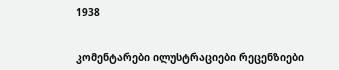1938


კომენტარები ილუსტრაციები რეცენზიები